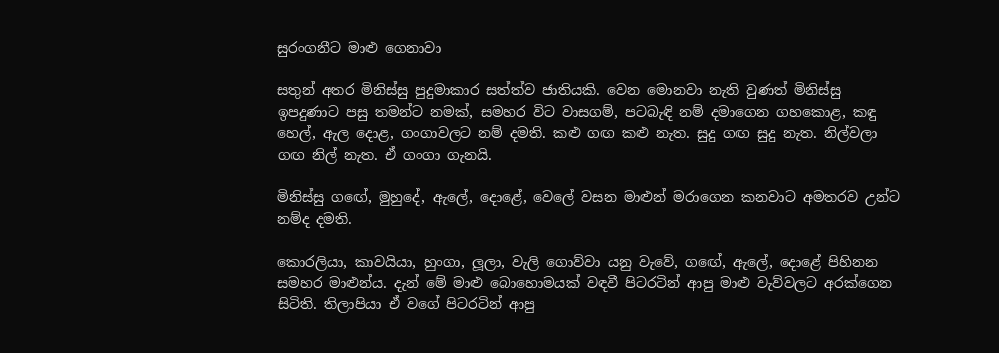සුරංගනීට මාළු ගෙනාවා

සතුන් අතර මිනිස්සු පුදුමාකාර සත්ත්ව ජාතියකි. වෙන මොනවා නැති වුණත් මිනිස්සු ඉපදුණාට පසු තමන්ට නමක්, සමහර විට වාසගම්, පටබැඳි නම් දමාගෙන ගහකොළ, කඳු හෙල්, ඇල දොළ, ගංගාවලට නම් දමති. කළු ගඟ කළු නැත. සුදු ගඟ සුදු නැත. නිල්වලා ගඟ නිල් නැත. ඒ ගංගා ගැනයි.

මිනිස්සු ගඟේ, මුහුදේ, ඇලේ, දොළේ, වෙලේ වසන මාළුන් මරාගෙන කනවාට අමතරව උන්ට නම්ද දමති.

කොරලියා, කාවයියා, හුංගා, ලූලා, වැලි ගොව්වා යනු වැවේ, ගඟේ, ඇලේ, දොළේ පිහිනන සමහර මාළුන්ය. දැන් මේ මාළු බොහොමයක් වඳවී පිටරටින් ආපු මාළු වැව්වලට අරක්ගෙන සිටිති. තිලාපියා ඒ වගේ පිටරටින් ආපු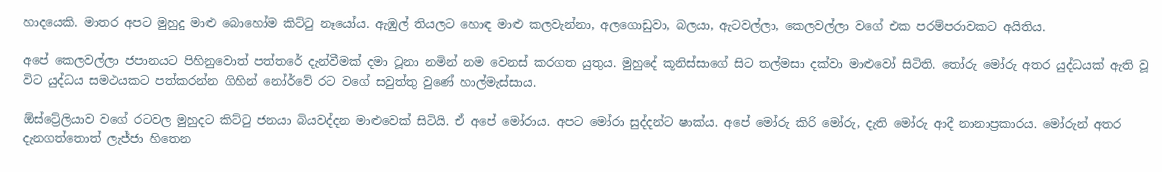හාදයෙකි. මාතර අපට මුහුදු මාළු බොහෝම කිට්ටු නෑයෝය. ඇඹුල් තියලට හොඳ මාළු කලවැන්නා, අලගොඩුවා, බලයා, ඇටවල්ලා, කෙලවල්ලා වගේ එක පරම්පරාවකට අයිතිය.

අපේ කෙලවල්ලා ජපානයට පිහිනුවොත් පත්තරේ දැන්වීමක් දමා ටූනා නමින් නම වෙනස් කරගත යුතුය. මුහුදේ කූනිස්සාගේ සිට තල්මසා දක්වා මාළුවෝ සිටිති. තෝරු මෝරු අතර යුද්ධයක් ඇති වූ විට යුද්ධය සමථයකට පත්කරන්න ගිහින් නෝර්වේ රට වගේ සවුත්තු වුණේ හාල්මැස්සාය.

ඕස්ට්‍රේලියාව වගේ රටවල මුහුදට කිට්ටු ජනයා බියවද්දන මාළුවෙක් සිටියි. ඒ අපේ මෝරාය. අපට මෝරා සුද්දන්ට ෂාක්ය. අපේ මෝරු කිරි මෝරු, දැති මෝරු ආදී නානාප්‍රකාරය. මෝරුන් අතර දැනගත්තොත් ලැජ්ජා හිතෙන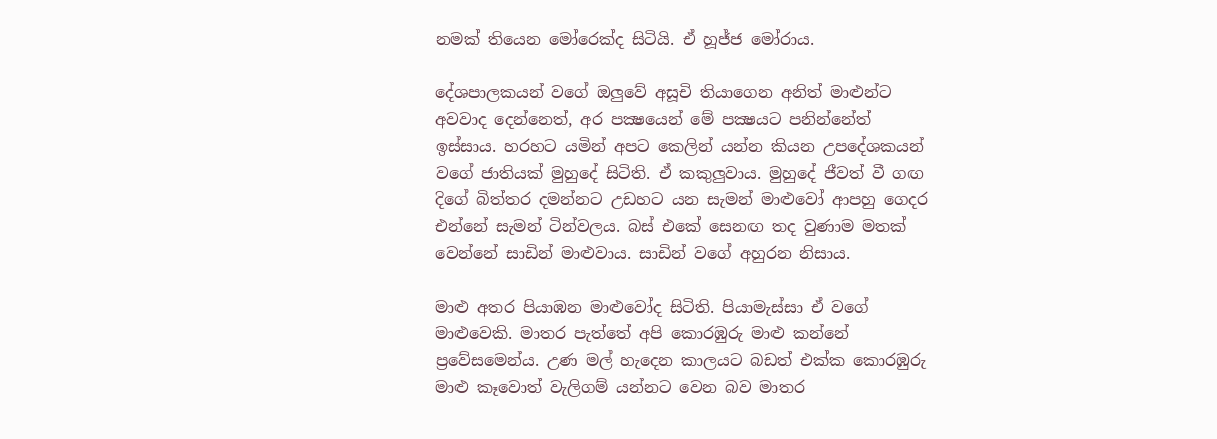නමක් තියෙන මෝරෙක්ද සිටියි. ඒ හූජ්ජ මෝරාය.

දේශපාලකයන් වගේ ඔලුවේ අසූචි තියාගෙන අනිත් මාළුන්ට අවවාද දෙන්නෙත්, අර පක්‍ෂයෙන් මේ පක්‍ෂයට පනින්නේත් ඉස්සාය. හරහට යමින් අපට කෙලින් යන්න කියන උපදේශකයන් වගේ ජාතියක් මුහුදේ සිටිති. ඒ කකුලුවාය. මුහුදේ ජීවත් වී ගඟ දිගේ බිත්තර දමන්නට උඩහට යන සැමන් මාළුවෝ ආපහු ගෙදර එන්නේ සැමන් ටින්වලය. බස් එකේ සෙනඟ තද වුණාම මතක් වෙන්නේ සාඩින් මාළුවාය. සාඩින් වගේ අහුරන නිසාය.

මාළු අතර පියාඹන මාළුවෝද සිටිති. පියාමැස්සා ඒ වගේ මාළුවෙකි. මාතර පැත්තේ අපි කොරඹුරු මාළු කන්නේ ප්‍රවේසමෙන්ය. උණ මල් හැදෙන කාලයට බඩත් එක්ක කොරඹුරු මාළු කෑවොත් වැලිගම් යන්නට වෙන බව මාතර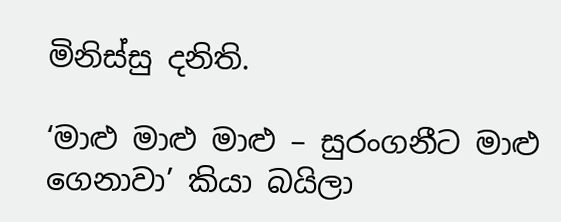මිනිස්සු දනිති.

‘මාළු මාළු මාළු – සුරංගනීට මාළු ගෙනාවා’ කියා බයිලා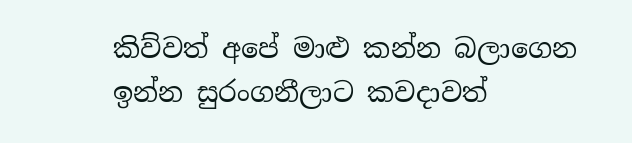කිව්වත් අපේ මාළු කන්න බලාගෙන ඉන්න සුරංගනීලාට කවදාවත්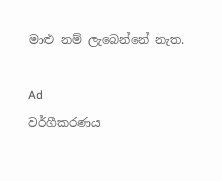මාළු නම් ලැබෙන්නේ නැත.

Ad
වර්ගීකරණය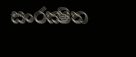සංරක්‍ෂිත